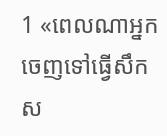1 «ពេលណាអ្នកចេញទៅធ្វើសឹកស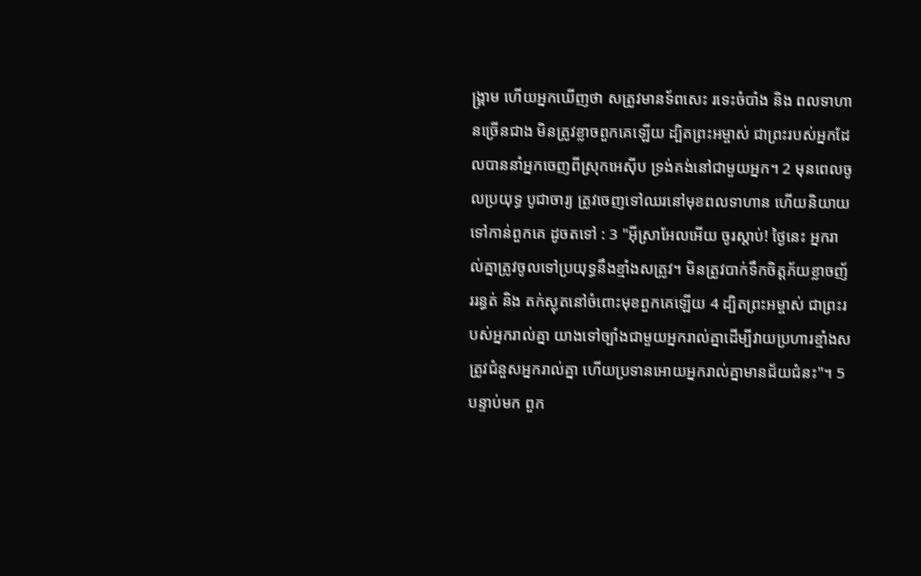ង្គ្រាម ហើយអ្នកឃើញថា សត្រូវមានទ័ពសេះ រទេះចំបាំង និង ពលទាហានច្រើនជាង មិនត្រូវខ្លាចពួកគេឡើយ ដ្បិតព្រះអម្ចាស់ ជាព្រះរបស់អ្នកដែលបាននាំអ្នកចេញពីស្រុកអេស៊ីប ទ្រង់គង់នៅជាមួយអ្នក។ 2 មុនពេលចូលប្រយុទ្ធ បូជាចារ្យ ត្រូវចេញទៅឈរនៅមុខពលទាហាន ហើយនិយាយទៅកាន់ពួកគេ ដូចតទៅ : 3 "អ៊ីស្រាអែលអើយ ចូរស្តាប់! ថ្ងៃនេះ អ្នករាល់គ្នាត្រូវចូលទៅប្រយុទ្ធនឹងខ្មាំងសត្រូវ។ មិនត្រូវបាក់ទឹកចិត្តភ័យខ្លាចញ័ររន្ធត់ និង តក់ស្លុតនៅចំពោះមុខពួកគេឡើយ 4 ដ្បិតព្រះអម្ចាស់ ជាព្រះរបស់អ្នករាល់គ្នា យាងទៅច្បាំងជាមួយអ្នករាល់គ្នាដើម្បីវាយប្រហារខ្មាំងសត្រូវជំនួសអ្នករាល់គ្នា ហើយប្រទានអោយអ្នករាល់គ្នាមានជ័យជំនះ"។ 5 បន្ទាប់មក ពួក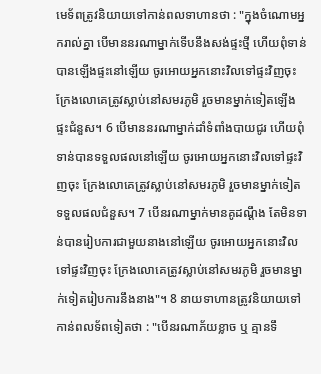មេទ័ពត្រូវនិយាយទៅកាន់ពលទាហានថា : "ក្នុងចំណោមអ្នករាល់គ្នា បើមាននរណាម្នាក់ទើបនឹងសង់ផ្ទះថ្មី ហើយពុំទាន់បានឡើងផ្ទះនៅឡើយ ចូរអោយអ្នកនោះវិលទៅផ្ទះវិញចុះ ក្រែងលោគេត្រូវស្លាប់នៅសមរភូមិ រួចមានម្នាក់ទៀតឡើងផ្ទះជំនួស។ 6 បើមាននរណាម្នាក់ដាំទំពាំងបាយជូរ ហើយពុំទាន់បានទទួលផលនៅឡើយ ចូរអោយអ្នកនោះវិលទៅផ្ទះវិញចុះ ក្រែងលោគេត្រូវស្លាប់នៅសមរភូមិ រួចមានម្នាក់ទៀតទទួលផលជំនួស។ 7 បើនរណាម្នាក់មានគូដណ្តឹង តែមិនទាន់បានរៀបការជាមួយនាងនៅឡើយ ចូរអោយអ្នកនោះវិលទៅផ្ទះវិញចុះ ក្រែងលោគេត្រូវស្លាប់នៅសមរភូមិ រួចមានម្នាក់ទៀតរៀបការនឹងនាង"។ 8 នាយទាហានត្រូវនិយាយទៅកាន់ពលទ័ពទៀតថា : "បើនរណាភ័យខ្លាច ឬ គ្មានទឹ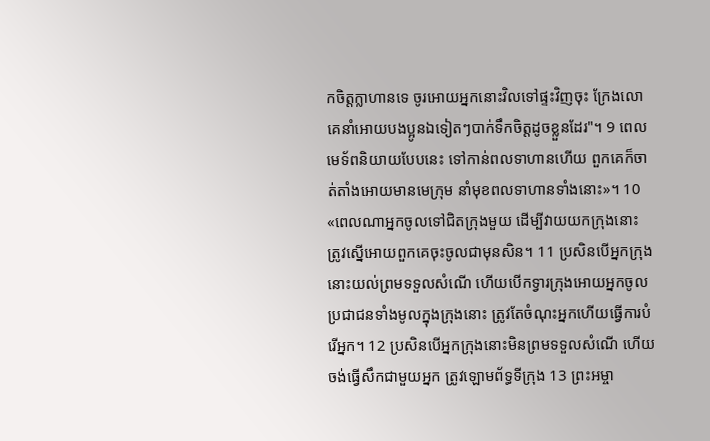កចិត្តក្លាហានទេ ចូរអោយអ្នកនោះវិលទៅផ្ទះវិញចុះ ក្រែងលោគេនាំអោយបងប្អូនឯទៀតៗបាក់ទឹកចិត្តដូចខ្លួនដែរ"។ 9 ពេលមេទ័ពនិយាយបែបនេះ ទៅកាន់ពលទាហានហើយ ពួកគេក៏ចាត់តាំងអោយមានមេក្រុម នាំមុខពលទាហានទាំងនោះ»។ 10 «ពេលណាអ្នកចូលទៅជិតក្រុងមួយ ដើម្បីវាយយកក្រុងនោះ ត្រូវស្នើអោយពួកគេចុះចូលជាមុនសិន។ 11 ប្រសិនបើអ្នកក្រុងនោះយល់ព្រមទទួលសំណើ ហើយបើកទ្វារក្រុងអោយអ្នកចូល ប្រជាជនទាំងមូលក្នុងក្រុងនោះ ត្រូវតែចំណុះអ្នកហើយធ្វើការបំរើអ្នក។ 12 ប្រសិនបើអ្នកក្រុងនោះមិនព្រមទទួលសំណើ ហើយចង់ធ្វើសឹកជាមួយអ្នក ត្រូវឡោមព័ទ្ធទីក្រុង 13 ព្រះអម្ចា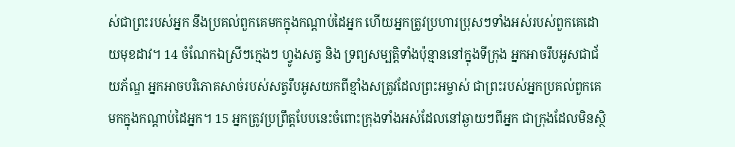ស់ជាព្រះរបស់អ្នក នឹងប្រគល់ពួកគេមកក្នុងកណ្តាប់ដៃអ្នក ហើយអ្នកត្រូវប្រហារប្រុសៗទាំងអស់របស់ពួកគេដោយមុខដាវ។ 14 ចំណែកឯស្រីៗក្មេងៗ ហ្វូងសត្វ និង ទ្រព្យសម្បត្តិទាំងប៉ុន្មាននៅក្នុងទីក្រុង អ្នកអាចរឹបអូសជាជ័យភ័ណ្ឌ អ្នកអាចបរិភោគសាច់របស់សត្វរឹបអូសយកពីខ្មាំងសត្រូវដែលព្រះអម្ចាស់ ជាព្រះរបស់អ្នកប្រគល់ពួកគេមកក្នុងកណ្តាប់ដៃអ្នក។ 15 អ្នកត្រូវប្រព្រឹត្តបែបនេះចំពោះក្រុងទាំងអស់ដែលនៅឆ្ងាយៗពីអ្នក ជាក្រុងដែលមិនស្ថិ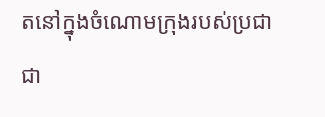តនៅក្នុងចំណោមក្រុងរបស់ប្រជាជា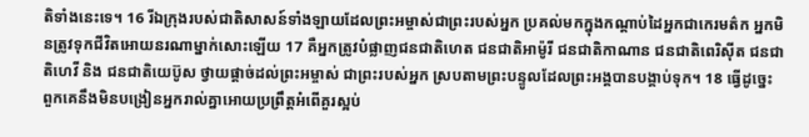តិទាំងនេះទេ។ 16 រីឯក្រុងរបស់ជាតិសាសន៍ទាំងឡាយដែលព្រះអម្ចាស់ជាព្រះរបស់អ្នក ប្រគល់មកក្នុងកណ្តាប់ដៃអ្នកជាកេរមត៌ក អ្នកមិនត្រូវទុកជីវិតអោយនរណាម្នាក់សោះឡើយ 17 គឺអ្នកត្រូវបំផ្លាញជនជាតិហេត ជនជាតិអាម៉ូរី ជនជាតិកាណាន ជនជាតិពេរិស៊ីត ជនជាតិហេវី និង ជនជាតិយេប៊ូស ថ្វាយផ្តាច់ដល់ព្រះអម្ចាស់ ជាព្រះរបស់អ្នក ស្របតាមព្រះបន្ទូលដែលព្រះអង្គបានបង្គាប់ទុក។ 18 ធ្វើដូច្នេះ ពួកគេនឹងមិនបង្រៀនអ្នករាល់គ្នាអោយប្រព្រឹត្តអំពើគួរស្អប់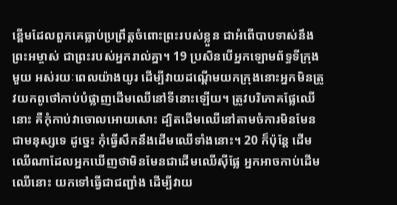ខ្ពើមដែលពួកគេធ្លាប់ប្រព្រឹត្តចំពោះព្រះរបស់ខ្លួន ជាអំពើបាបទាស់នឹងព្រះអម្ចាស់ ជាព្រះរបស់អ្នករាល់គ្នា។ 19 ប្រសិនបើអ្នកឡោមព័ទ្ធទីក្រុងមួយ អស់រយៈពេលយ៉ាងយូរ ដើម្បីវាយដណ្តើមយកក្រុងនោះអ្នកមិនត្រូវយកពូថៅកាប់បំផ្លាញដើមឈើនៅទីនោះឡើយ។ ត្រូវបរិភោគផ្លែឈើនោះ គឺកុំកាប់វាចោលអោយសោះ ដ្បិតដើមឈើនៅតាមចំការមិនមែនជាមនុស្សទេ ដូច្នេះ កុំធ្វើសឹកនឹងដើមឈើទាំងនោះ។ 20 ក៏ប៉ុន្តែ ដើមឈើណាដែលអ្នកឃើញថាមិនមែនជាដើមឈើស៊ីផ្លែ អ្នកអាចកាប់ដើមឈើនោះ យកទៅធ្វើជាជញ្ជាំង ដើម្បីវាយ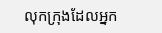លុកក្រុងដែលអ្នក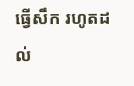ធ្វើសឹក រហូតដល់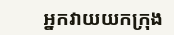អ្នកវាយយកក្រុង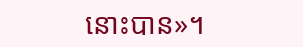នោះបាន»។